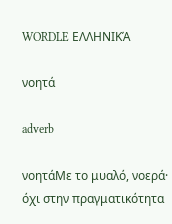WORDLE ΕΛΛΗΝΙΚΆ

νοητά

adverb

νοητάΜε το μυαλό, νοερά· όχι στην πραγματικότητα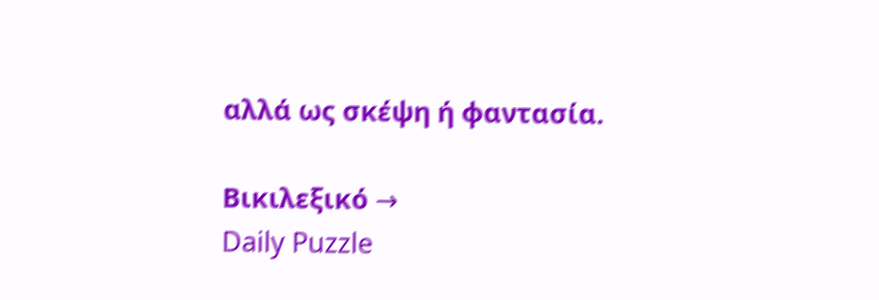αλλά ως σκέψη ή φαντασία.

Βικιλεξικό →
Daily Puzzle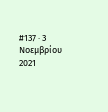#137 · 3 Νοεμβρίου 2021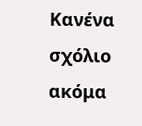Κανένα σχόλιο ακόμα